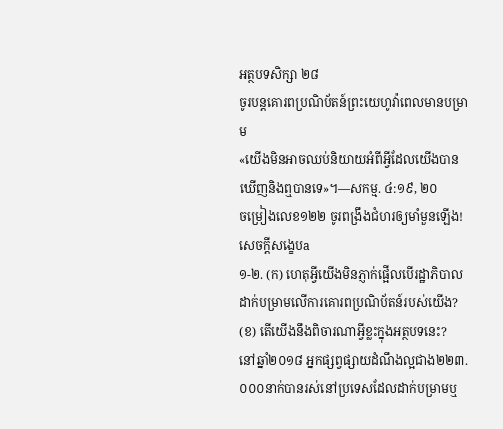អត្ថបទសិក្សា ២៨
ចូរបន្តគោរពប្រណិប័តន៍ព្រះយេហូវ៉ាពេលមានបម្រាម
«យើងមិនអាចឈប់និយាយអំពីអ្វីដែលយើងបានឃើញនិងឮបានទេ»។—សកម្ម. ៤:១៩, ២០
ចម្រៀងលេខ១២២ ចូរពង្រឹងជំហរឲ្យមាំមួនឡើង!
សេចក្ដីសង្ខេបa
១-២. (ក) ហេតុអ្វីយើងមិនភ្ញាក់ផ្អើលបើរដ្ឋាភិបាលដាក់បម្រាមលើការគោរពប្រណិប័តន៍របស់យើង? (ខ) តើយើងនឹងពិចារណាអ្វីខ្លះក្នុងអត្ថបទនេះ?
នៅឆ្នាំ២០១៨ អ្នកផ្សព្វផ្សាយដំណឹងល្អជាង២២៣.០០០នាក់បានរស់នៅប្រទេសដែលដាក់បម្រាមឬ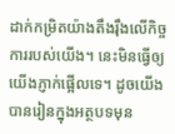ដាក់កម្រិតយ៉ាងតឹងរ៉ឹងលើកិច្ចការរបស់យើង។ នេះមិនធ្វើឲ្យយើងភ្ញាក់ផ្អើលទេ។ ដូចយើងបានរៀនក្នុងអត្ថបទមុន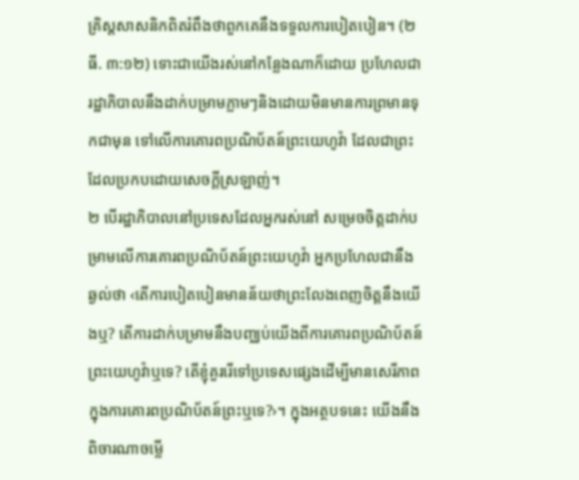គ្រិស្តសាសនិកពិតរំពឹងថាពួកគេនឹងទទួលការបៀតបៀន។ (២ធី. ៣:១២) ទោះជាយើងរស់នៅកន្លែងណាក៏ដោយ ប្រហែលជារដ្ឋាភិបាលនឹងដាក់បម្រាមភ្លាមៗនិងដោយមិនមានការព្រមានទុកជាមុន ទៅលើការគោរពប្រណិប័តន៍ព្រះយេហូវ៉ា ដែលជាព្រះដែលប្រកបដោយសេចក្ដីស្រឡាញ់។
២ បើរដ្ឋាភិបាលនៅប្រទេសដែលអ្នករស់នៅ សម្រេចចិត្តដាក់បម្រាមលើការគោរពប្រណិប័តន៍ព្រះយេហូវ៉ា អ្នកប្រហែលជានឹងឆ្ងល់ថា ‹តើការបៀតបៀនមានន័យថាព្រះលែងពេញចិត្តនឹងយើងឬ? តើការដាក់បម្រាមនឹងបញ្ឈប់យើងពីការគោរពប្រណិប័តន៍ព្រះយេហូវ៉ាឬទេ? តើខ្ញុំគួររើទៅប្រទេសផ្សេងដើម្បីមានសេរីភាពក្នុងការគោរពប្រណិប័តន៍ព្រះឬទេ?›។ ក្នុងអត្ថបទនេះ យើងនឹងពិចារណាចម្លើ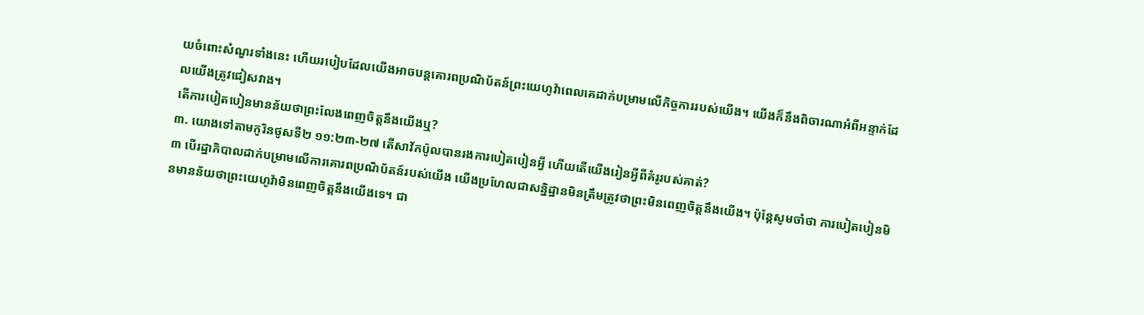យចំពោះសំណួរទាំងនេះ ហើយរបៀបដែលយើងអាចបន្តគោរពប្រណិប័តន៍ព្រះយេហូវ៉ាពេលគេដាក់បម្រាមលើកិច្ចការរបស់យើង។ យើងក៏នឹងពិចារណាអំពីអន្ទាក់ដែលយើងត្រូវជៀសវាង។
តើការបៀតបៀនមានន័យថាព្រះលែងពេញចិត្តនឹងយើងឬ?
៣. យោងទៅតាមកូរិនថូសទី២ ១១:២៣-២៧ តើសាវ័កប៉ូលបានរងការបៀតបៀនអ្វី ហើយតើយើងរៀនអ្វីពីគំរូរបស់គាត់?
៣ បើរដ្ឋាភិបាលដាក់បម្រាមលើការគោរពប្រណិប័តន៍របស់យើង យើងប្រហែលជាសន្និដ្ឋានមិនត្រឹមត្រូវថាព្រះមិនពេញចិត្តនឹងយើង។ ប៉ុន្តែសូមចាំថា ការបៀតបៀនមិនមានន័យថាព្រះយេហូវ៉ាមិនពេញចិត្តនឹងយើងទេ។ ជា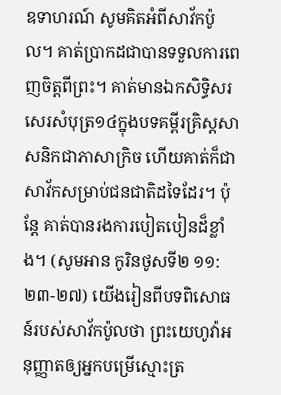ឧទាហរណ៍ សូមគិតអំពីសាវ័កប៉ូល។ គាត់ប្រាកដជាបានទទួលការពេញចិត្តពីព្រះ។ គាត់មានឯកសិទ្ធិសរសេរសំបុត្រ១៤ក្នុងបទគម្ពីរគ្រិស្តសាសនិកជាភាសាក្រិច ហើយគាត់ក៏ជាសាវ័កសម្រាប់ជនជាតិដទៃដែរ។ ប៉ុន្តែ គាត់បានរងការបៀតបៀនដ៏ខ្លាំង។ (សូមអាន កូរិនថូសទី២ ១១:២៣-២៧) យើងរៀនពីបទពិសោធន៍របស់សាវ័កប៉ូលថា ព្រះយេហូវ៉ាអនុញ្ញាតឲ្យអ្នកបម្រើស្មោះត្រ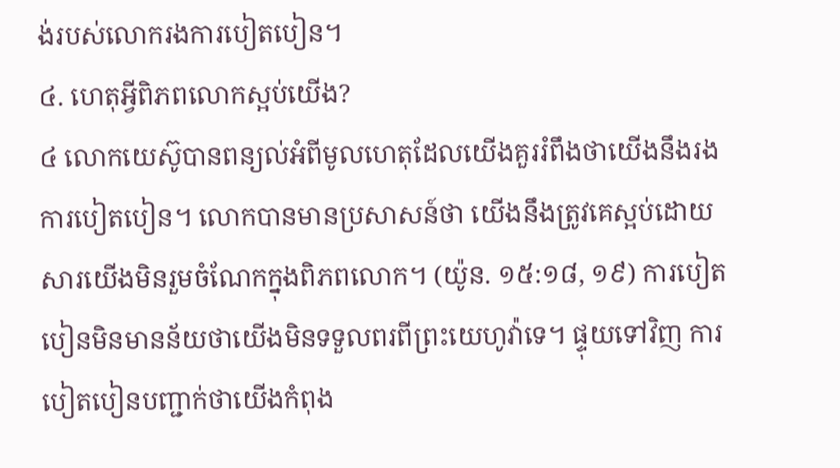ង់របស់លោករងការបៀតបៀន។
៤. ហេតុអ្វីពិភពលោកស្អប់យើង?
៤ លោកយេស៊ូបានពន្យល់អំពីមូលហេតុដែលយើងគួររំពឹងថាយើងនឹងរងការបៀតបៀន។ លោកបានមានប្រសាសន៍ថា យើងនឹងត្រូវគេស្អប់ដោយសារយើងមិនរួមចំណែកក្នុងពិភពលោក។ (យ៉ូន. ១៥:១៨, ១៩) ការបៀតបៀនមិនមានន័យថាយើងមិនទទួលពរពីព្រះយេហូវ៉ាទេ។ ផ្ទុយទៅវិញ ការបៀតបៀនបញ្ជាក់ថាយើងកំពុង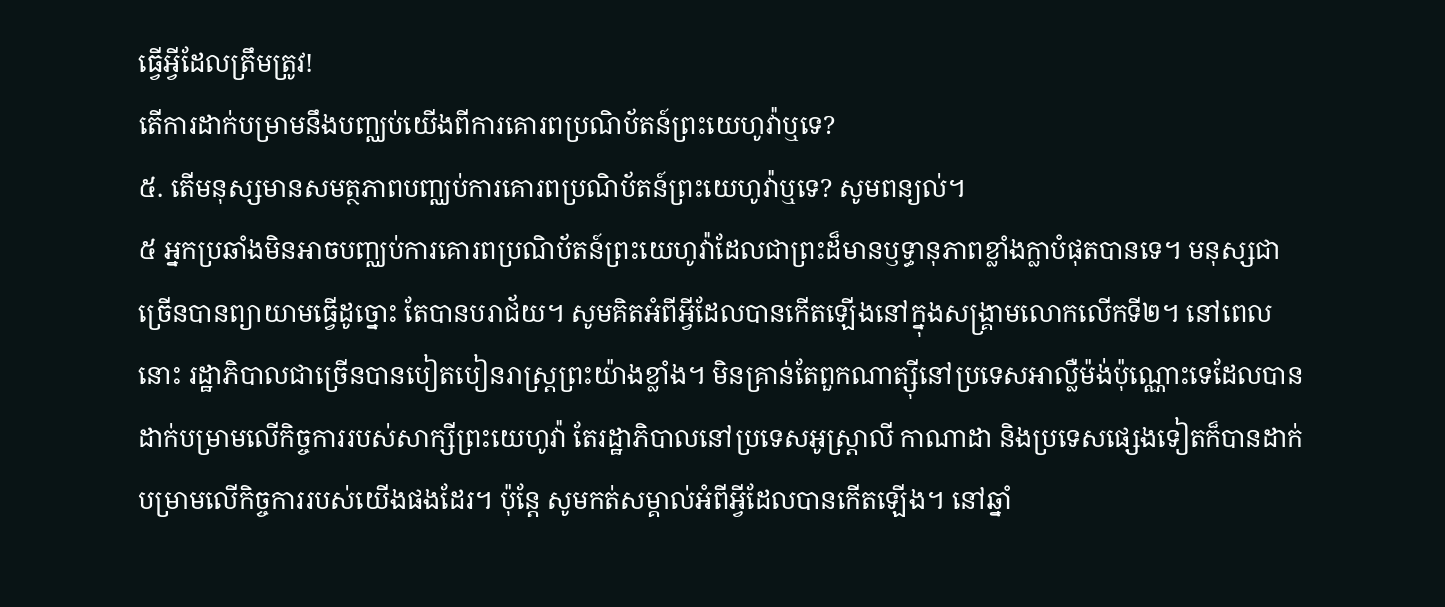ធ្វើអ្វីដែលត្រឹមត្រូវ!
តើការដាក់បម្រាមនឹងបញ្ឈប់យើងពីការគោរពប្រណិប័តន៍ព្រះយេហូវ៉ាឬទេ?
៥. តើមនុស្សមានសមត្ថភាពបញ្ឈប់ការគោរពប្រណិប័តន៍ព្រះយេហូវ៉ាឬទេ? សូមពន្យល់។
៥ អ្នកប្រឆាំងមិនអាចបញ្ឈប់ការគោរពប្រណិប័តន៍ព្រះយេហូវ៉ាដែលជាព្រះដ៏មានឫទ្ធានុភាពខ្លាំងក្លាបំផុតបានទេ។ មនុស្សជាច្រើនបានព្យាយាមធ្វើដូច្នោះ តែបានបរាជ័យ។ សូមគិតអំពីអ្វីដែលបានកើតឡើងនៅក្នុងសង្គ្រាមលោកលើកទី២។ នៅពេលនោះ រដ្ឋាភិបាលជាច្រើនបានបៀតបៀនរាស្ត្រព្រះយ៉ាងខ្លាំង។ មិនគ្រាន់តែពួកណាត្ស៊ីនៅប្រទេសអាល្លឺម៉ង់ប៉ុណ្ណោះទេដែលបានដាក់បម្រាមលើកិច្ចការរបស់សាក្សីព្រះយេហូវ៉ា តែរដ្ឋាភិបាលនៅប្រទេសអូស្ដ្រាលី កាណាដា និងប្រទេសផ្សេងទៀតក៏បានដាក់បម្រាមលើកិច្ចការរបស់យើងផងដែរ។ ប៉ុន្តែ សូមកត់សម្គាល់អំពីអ្វីដែលបានកើតឡើង។ នៅឆ្នាំ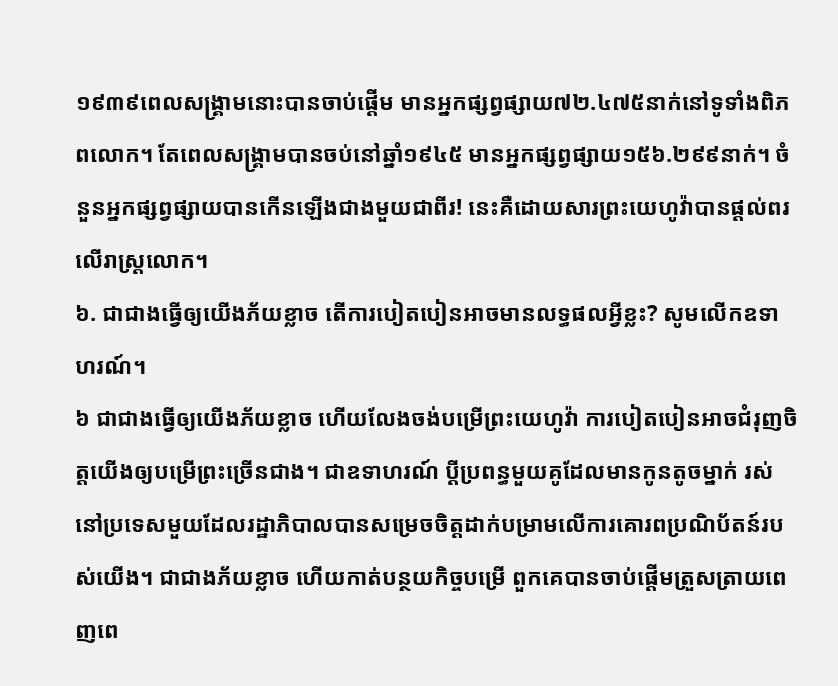១៩៣៩ពេលសង្គ្រាមនោះបានចាប់ផ្ដើម មានអ្នកផ្សព្វផ្សាយ៧២.៤៧៥នាក់នៅទូទាំងពិភពលោក។ តែពេលសង្គ្រាមបានចប់នៅឆ្នាំ១៩៤៥ មានអ្នកផ្សព្វផ្សាយ១៥៦.២៩៩នាក់។ ចំនួនអ្នកផ្សព្វផ្សាយបានកើនឡើងជាងមួយជាពីរ! នេះគឺដោយសារព្រះយេហូវ៉ាបានផ្ដល់ពរលើរាស្ត្រលោក។
៦. ជាជាងធ្វើឲ្យយើងភ័យខ្លាច តើការបៀតបៀនអាចមានលទ្ធផលអ្វីខ្លះ? សូមលើកឧទាហរណ៍។
៦ ជាជាងធ្វើឲ្យយើងភ័យខ្លាច ហើយលែងចង់បម្រើព្រះយេហូវ៉ា ការបៀតបៀនអាចជំរុញចិត្តយើងឲ្យបម្រើព្រះច្រើនជាង។ ជាឧទាហរណ៍ ប្ដីប្រពន្ធមួយគូដែលមានកូនតូចម្នាក់ រស់នៅប្រទេសមួយដែលរដ្ឋាភិបាលបានសម្រេចចិត្តដាក់បម្រាមលើការគោរពប្រណិប័តន៍របស់យើង។ ជាជាងភ័យខ្លាច ហើយកាត់បន្ថយកិច្ចបម្រើ ពួកគេបានចាប់ផ្ដើមត្រួសត្រាយពេញពេ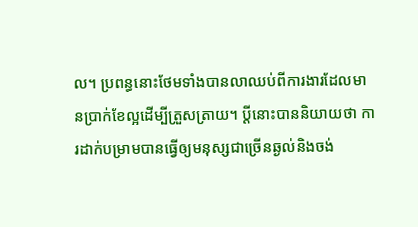ល។ ប្រពន្ធនោះថែមទាំងបានលាឈប់ពីការងារដែលមានប្រាក់ខែល្អដើម្បីត្រួសត្រាយ។ ប្ដីនោះបាននិយាយថា ការដាក់បម្រាមបានធ្វើឲ្យមនុស្សជាច្រើនឆ្ងល់និងចង់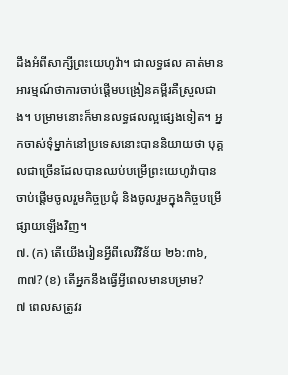ដឹងអំពីសាក្សីព្រះយេហូវ៉ា។ ជាលទ្ធផល គាត់មានអារម្មណ៍ថាការចាប់ផ្ដើមបង្រៀនគម្ពីរគឺស្រួលជាង។ បម្រាមនោះក៏មានលទ្ធផលល្អផ្សេងទៀត។ អ្នកចាស់ទុំម្នាក់នៅប្រទេសនោះបាននិយាយថា បុគ្គលជាច្រើនដែលបានឈប់បម្រើព្រះយេហូវ៉ាបានចាប់ផ្ដើមចូលរួមកិច្ចប្រជុំ និងចូលរួមក្នុងកិច្ចបម្រើផ្សាយឡើងវិញ។
៧. (ក) តើយើងរៀនអ្វីពីលេវីវិន័យ ២៦:៣៦, ៣៧? (ខ) តើអ្នកនឹងធ្វើអ្វីពេលមានបម្រាម?
៧ ពេលសត្រូវរ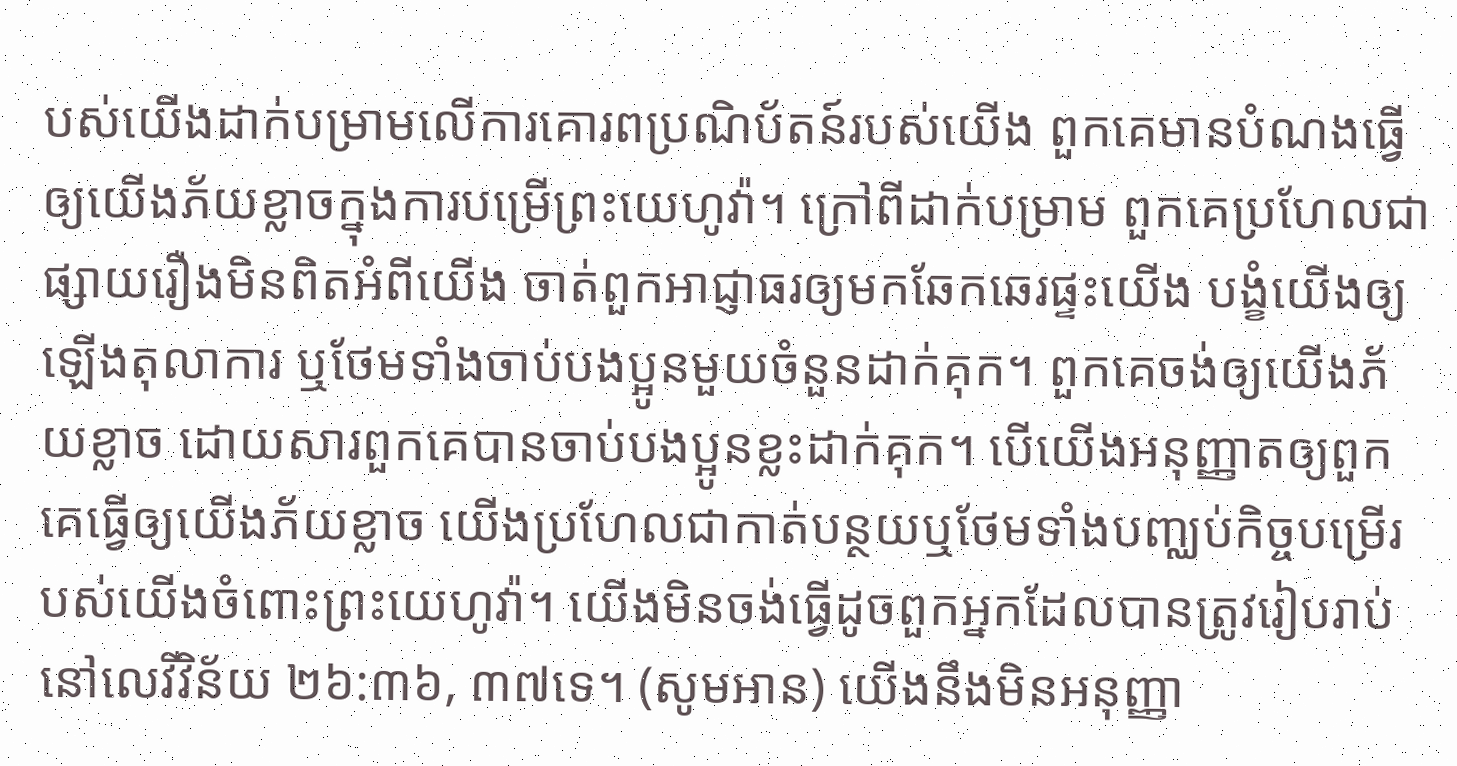បស់យើងដាក់បម្រាមលើការគោរពប្រណិប័តន៍របស់យើង ពួកគេមានបំណងធ្វើឲ្យយើងភ័យខ្លាចក្នុងការបម្រើព្រះយេហូវ៉ា។ ក្រៅពីដាក់បម្រាម ពួកគេប្រហែលជាផ្សាយរឿងមិនពិតអំពីយើង ចាត់ពួកអាជ្ញាធរឲ្យមកឆែកឆេរផ្ទះយើង បង្ខំយើងឲ្យឡើងតុលាការ ឬថែមទាំងចាប់បងប្អូនមួយចំនួនដាក់គុក។ ពួកគេចង់ឲ្យយើងភ័យខ្លាច ដោយសារពួកគេបានចាប់បងប្អូនខ្លះដាក់គុក។ បើយើងអនុញ្ញាតឲ្យពួកគេធ្វើឲ្យយើងភ័យខ្លាច យើងប្រហែលជាកាត់បន្ថយឬថែមទាំងបញ្ឈប់កិច្ចបម្រើរបស់យើងចំពោះព្រះយេហូវ៉ា។ យើងមិនចង់ធ្វើដូចពួកអ្នកដែលបានត្រូវរៀបរាប់នៅលេវីវិន័យ ២៦:៣៦, ៣៧ទេ។ (សូមអាន) យើងនឹងមិនអនុញ្ញា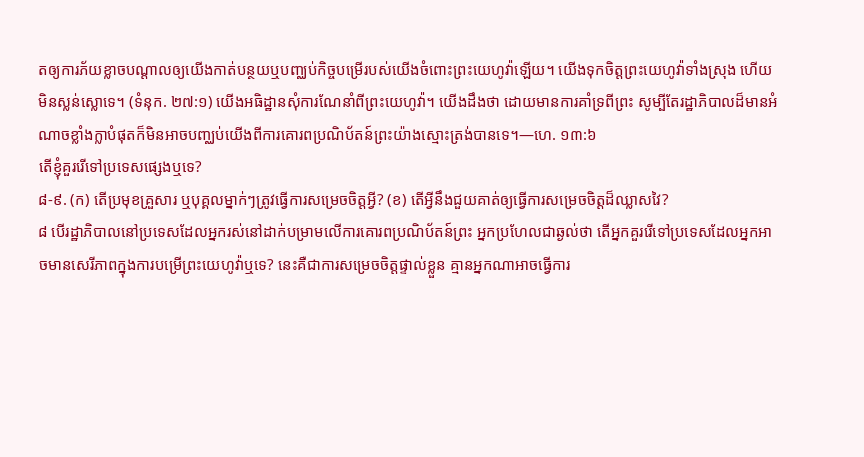តឲ្យការភ័យខ្លាចបណ្ដាលឲ្យយើងកាត់បន្ថយឬបញ្ឈប់កិច្ចបម្រើរបស់យើងចំពោះព្រះយេហូវ៉ាឡើយ។ យើងទុកចិត្តព្រះយេហូវ៉ាទាំងស្រុង ហើយមិនស្លន់ស្លោទេ។ (ទំនុក. ២៧:១) យើងអធិដ្ឋានសុំការណែនាំពីព្រះយេហូវ៉ា។ យើងដឹងថា ដោយមានការគាំទ្រពីព្រះ សូម្បីតែរដ្ឋាភិបាលដ៏មានអំណាចខ្លាំងក្លាបំផុតក៏មិនអាចបញ្ឈប់យើងពីការគោរពប្រណិប័តន៍ព្រះយ៉ាងស្មោះត្រង់បានទេ។—ហេ. ១៣:៦
តើខ្ញុំគួររើទៅប្រទេសផ្សេងឬទេ?
៨-៩. (ក) តើប្រមុខគ្រួសារ ឬបុគ្គលម្នាក់ៗត្រូវធ្វើការសម្រេចចិត្តអ្វី? (ខ) តើអ្វីនឹងជួយគាត់ឲ្យធ្វើការសម្រេចចិត្តដ៏ឈ្លាសវៃ?
៨ បើរដ្ឋាភិបាលនៅប្រទេសដែលអ្នករស់នៅដាក់បម្រាមលើការគោរពប្រណិប័តន៍ព្រះ អ្នកប្រហែលជាឆ្ងល់ថា តើអ្នកគួររើទៅប្រទេសដែលអ្នកអាចមានសេរីភាពក្នុងការបម្រើព្រះយេហូវ៉ាឬទេ? នេះគឺជាការសម្រេចចិត្តផ្ទាល់ខ្លួន គ្មានអ្នកណាអាចធ្វើការ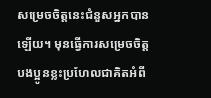សម្រេចចិត្តនេះជំនួសអ្នកបានឡើយ។ មុនធ្វើការសម្រេចចិត្ត បងប្អូនខ្លះប្រហែលជាគិតអំពី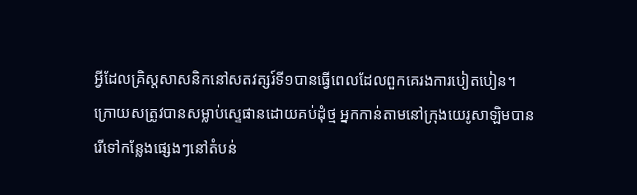អ្វីដែលគ្រិស្តសាសនិកនៅសតវត្សរ៍ទី១បានធ្វើពេលដែលពួកគេរងការបៀតបៀន។ ក្រោយសត្រូវបានសម្លាប់ស្ទេផានដោយគប់ដុំថ្ម អ្នកកាន់តាមនៅក្រុងយេរូសាឡិមបានរើទៅកន្លែងផ្សេងៗនៅតំបន់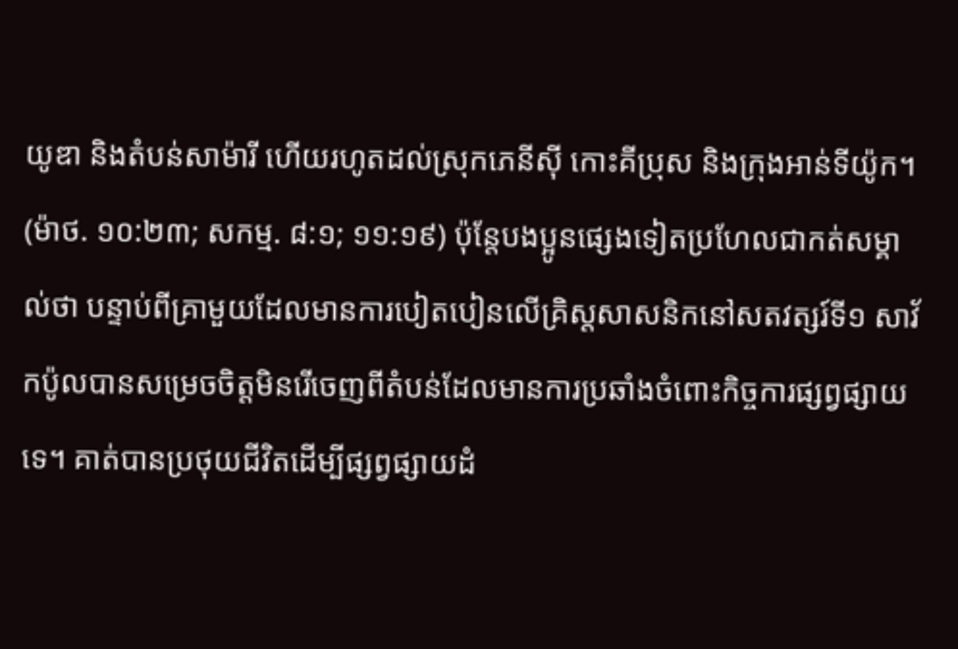យូឌា និងតំបន់សាម៉ារី ហើយរហូតដល់ស្រុកភេនីស៊ី កោះគីប្រុស និងក្រុងអាន់ទីយ៉ូក។ (ម៉ាថ. ១០:២៣; សកម្ម. ៨:១; ១១:១៩) ប៉ុន្តែបងប្អូនផ្សេងទៀតប្រហែលជាកត់សម្គាល់ថា បន្ទាប់ពីគ្រាមួយដែលមានការបៀតបៀនលើគ្រិស្តសាសនិកនៅសតវត្សរ៍ទី១ សាវ័កប៉ូលបានសម្រេចចិត្តមិនរើចេញពីតំបន់ដែលមានការប្រឆាំងចំពោះកិច្ចការផ្សព្វផ្សាយទេ។ គាត់បានប្រថុយជីវិតដើម្បីផ្សព្វផ្សាយដំ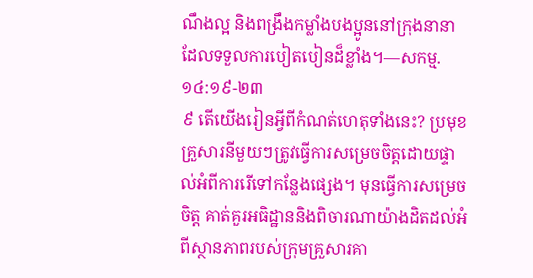ណឹងល្អ និងពង្រឹងកម្លាំងបងប្អូននៅក្រុងនានាដែលទទួលការបៀតបៀនដ៏ខ្លាំង។—សកម្ម. ១៤:១៩-២៣
៩ តើយើងរៀនអ្វីពីកំណត់ហេតុទាំងនេះ? ប្រមុខគ្រួសារនីមួយៗត្រូវធ្វើការសម្រេចចិត្តដោយផ្ទាល់អំពីការរើទៅកន្លែងផ្សេង។ មុនធ្វើការសម្រេចចិត្ត គាត់គួរអធិដ្ឋាននិងពិចារណាយ៉ាងដិតដល់អំពីស្ថានភាពរបស់ក្រុមគ្រួសារគា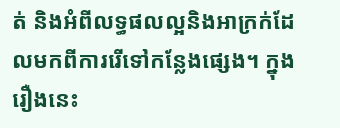ត់ និងអំពីលទ្ធផលល្អនិងអាក្រក់ដែលមកពីការរើទៅកន្លែងផ្សេង។ ក្នុងរឿងនេះ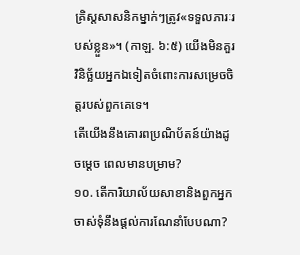គ្រិស្តសាសនិកម្នាក់ៗត្រូវ«ទទួលភារៈរបស់ខ្លួន»។ (កាឡ. ៦:៥) យើងមិនគួរវិនិច្ឆ័យអ្នកឯទៀតចំពោះការសម្រេចចិត្តរបស់ពួកគេទេ។
តើយើងនឹងគោរពប្រណិប័តន៍យ៉ាងដូចម្ដេច ពេលមានបម្រាម?
១០. តើការិយាល័យសាខានិងពួកអ្នកចាស់ទុំនឹងផ្ដល់ការណែនាំបែបណា?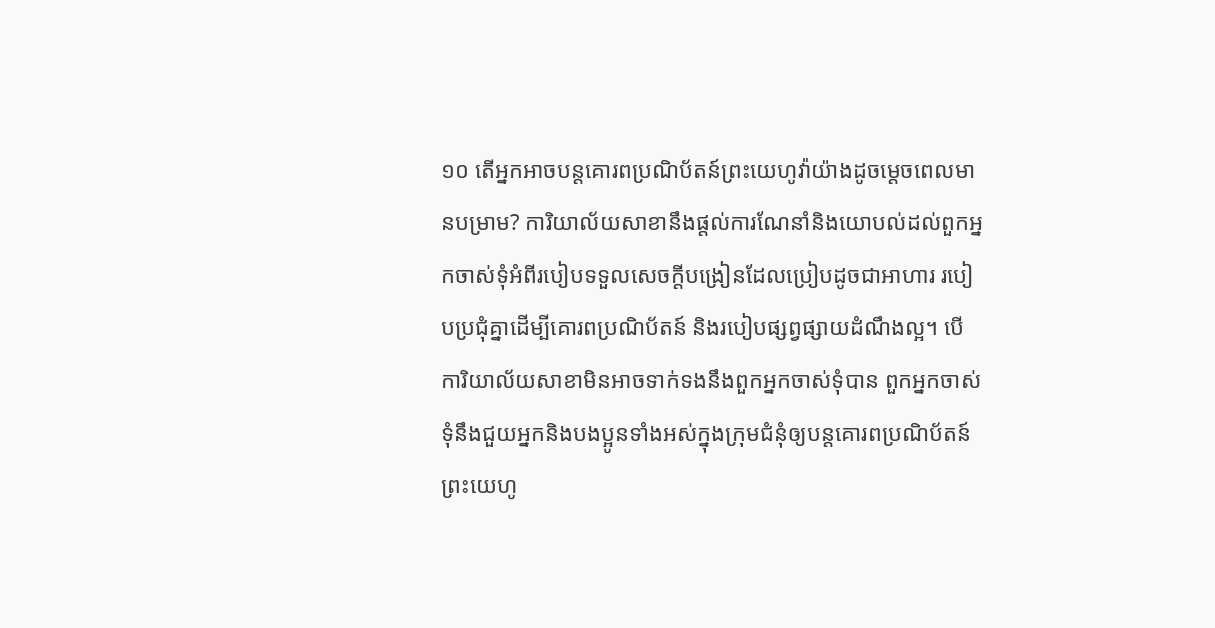១០ តើអ្នកអាចបន្តគោរពប្រណិប័តន៍ព្រះយេហូវ៉ាយ៉ាងដូចម្ដេចពេលមានបម្រាម? ការិយាល័យសាខានឹងផ្ដល់ការណែនាំនិងយោបល់ដល់ពួកអ្នកចាស់ទុំអំពីរបៀបទទួលសេចក្ដីបង្រៀនដែលប្រៀបដូចជាអាហារ របៀបប្រជុំគ្នាដើម្បីគោរពប្រណិប័តន៍ និងរបៀបផ្សព្វផ្សាយដំណឹងល្អ។ បើការិយាល័យសាខាមិនអាចទាក់ទងនឹងពួកអ្នកចាស់ទុំបាន ពួកអ្នកចាស់ទុំនឹងជួយអ្នកនិងបងប្អូនទាំងអស់ក្នុងក្រុមជំនុំឲ្យបន្តគោរពប្រណិប័តន៍ព្រះយេហូ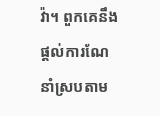វ៉ា។ ពួកគេនឹងផ្ដល់ការណែនាំស្របតាម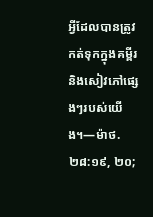អ្វីដែលបានត្រូវកត់ទុកក្នុងគម្ពីរនិងសៀវភៅផ្សេងៗរបស់យើង។—ម៉ាថ. ២៨:១៩, ២០;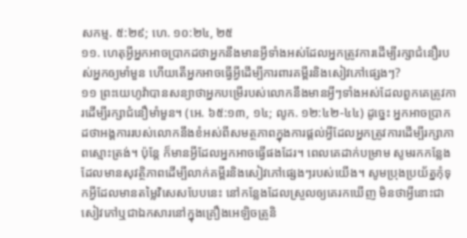សកម្ម. ៥:២៩; ហេ. ១០:២៤, ២៥
១១. ហេតុអ្វីអ្នកអាចប្រាកដថាអ្នកនឹងមានអ្វីទាំងអស់ដែលអ្នកត្រូវការដើម្បីរក្សាជំនឿរបស់អ្នកឲ្យមាំមួន ហើយតើអ្នកអាចធ្វើអ្វីដើម្បីការពារគម្ពីរនិងសៀវភៅផ្សេងៗ?
១១ ព្រះយេហូវ៉ាបានសន្យាថាអ្នកបម្រើរបស់លោកនឹងមានអ្វីៗទាំងអស់ដែលពួកគេត្រូវការដើម្បីរក្សាជំនឿមាំមួន។ (អេ. ៦៥:១៣, ១៤; លូក. ១២:៤២-៤៤) ដូច្នេះ អ្នកអាចប្រាកដថាអង្គការរបស់លោកនឹងខំអស់ពីសមត្ថភាពក្នុងការផ្ដល់អ្វីដែលអ្នកត្រូវការដើម្បីរក្សាភាពស្មោះត្រង់។ ប៉ុន្តែ ក៏មានអ្វីដែលអ្នកអាចធ្វើផងដែរ។ ពេលគេដាក់បម្រាម សូមរកកន្លែងដែលមានសុវត្ថិភាពដើម្បីលាក់គម្ពីរនិងសៀវភៅផ្សេងៗរបស់យើង។ សូមប្រុងប្រយ័ត្នកុំទុកអ្វីដែលមានតម្លៃវិសេសបែបនេះ នៅកន្លែងដែលស្រួលឲ្យគេរកឃើញ មិនថាអ្វីនោះជាសៀវភៅឬជាឯកសារនៅក្នុងគ្រឿងអេឡិចត្រូនិ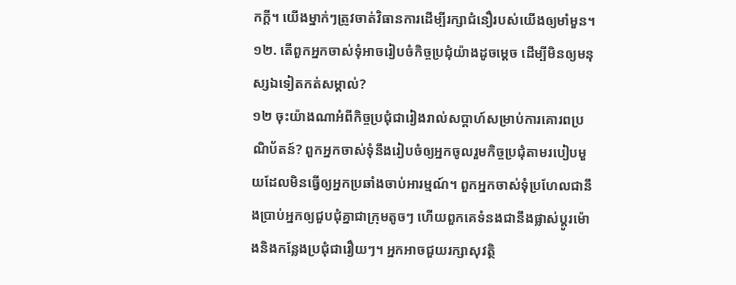កក្ដី។ យើងម្នាក់ៗត្រូវចាត់វិធានការដើម្បីរក្សាជំនឿរបស់យើងឲ្យមាំមួន។
១២. តើពួកអ្នកចាស់ទុំអាចរៀបចំកិច្ចប្រជុំយ៉ាងដូចម្ដេច ដើម្បីមិនឲ្យមនុស្សឯទៀតកត់សម្គាល់?
១២ ចុះយ៉ាងណាអំពីកិច្ចប្រជុំជារៀងរាល់សប្ដាហ៍សម្រាប់ការគោរពប្រណិប័តន៍? ពួកអ្នកចាស់ទុំនឹងរៀបចំឲ្យអ្នកចូលរួមកិច្ចប្រជុំតាមរបៀបមួយដែលមិនធ្វើឲ្យអ្នកប្រឆាំងចាប់អារម្មណ៍។ ពួកអ្នកចាស់ទុំប្រហែលជានឹងប្រាប់អ្នកឲ្យជួបជុំគ្នាជាក្រុមតូចៗ ហើយពួកគេទំនងជានឹងផ្លាស់ប្ដូរម៉ោងនិងកន្លែងប្រជុំជារឿយៗ។ អ្នកអាចជួយរក្សាសុវត្ថិ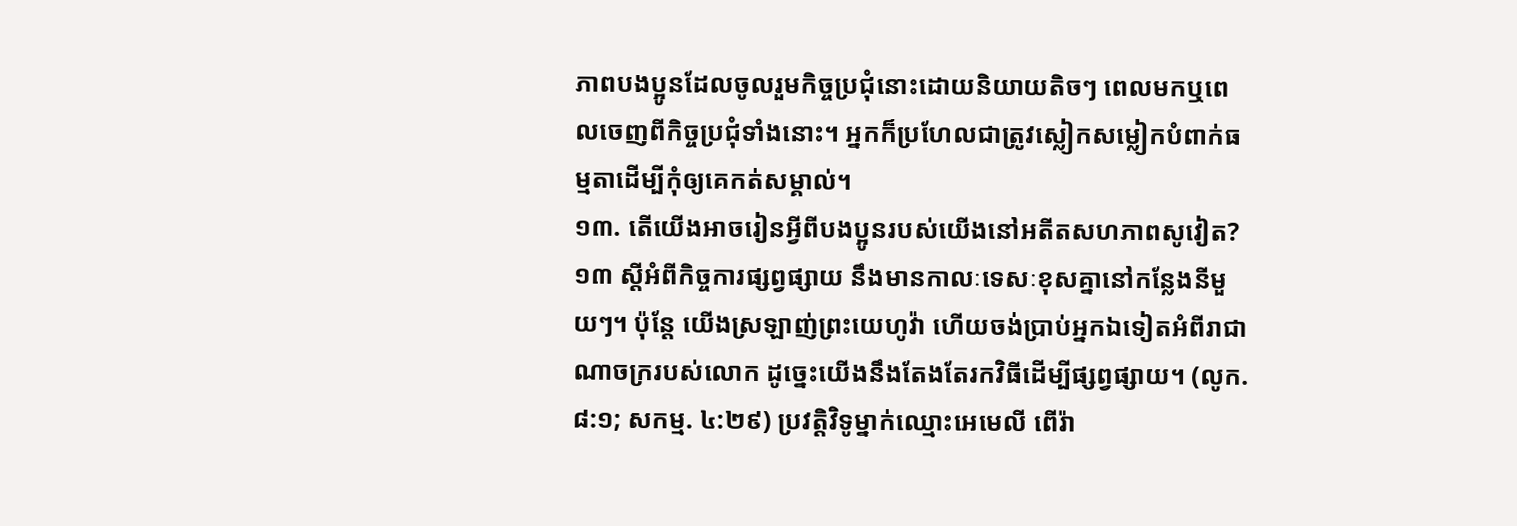ភាពបងប្អូនដែលចូលរួមកិច្ចប្រជុំនោះដោយនិយាយតិចៗ ពេលមកឬពេលចេញពីកិច្ចប្រជុំទាំងនោះ។ អ្នកក៏ប្រហែលជាត្រូវស្លៀកសម្លៀកបំពាក់ធម្មតាដើម្បីកុំឲ្យគេកត់សម្គាល់។
១៣. តើយើងអាចរៀនអ្វីពីបងប្អូនរបស់យើងនៅអតីតសហភាពសូវៀត?
១៣ ស្តីអំពីកិច្ចការផ្សព្វផ្សាយ នឹងមានកាលៈទេសៈខុសគ្នានៅកន្លែងនីមួយៗ។ ប៉ុន្តែ យើងស្រឡាញ់ព្រះយេហូវ៉ា ហើយចង់ប្រាប់អ្នកឯទៀតអំពីរាជាណាចក្ររបស់លោក ដូច្នេះយើងនឹងតែងតែរកវិធីដើម្បីផ្សព្វផ្សាយ។ (លូក. ៨:១; សកម្ម. ៤:២៩) ប្រវត្ដិវិទូម្នាក់ឈ្មោះអេមេលី ពើរ៉ា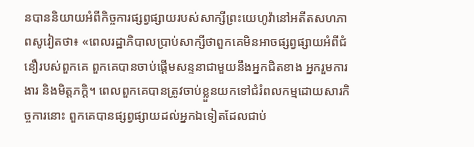នបាននិយាយអំពីកិច្ចការផ្សព្វផ្សាយរបស់សាក្សីព្រះយេហូវ៉ានៅអតីតសហភាពសូវៀតថា៖ «ពេលរដ្ឋាភិបាលប្រាប់សាក្សីថាពួកគេមិនអាចផ្សព្វផ្សាយអំពីជំនឿរបស់ពួកគេ ពួកគេបានចាប់ផ្ដើមសន្ទនាជាមួយនឹងអ្នកជិតខាង អ្នករួមការងារ និងមិត្តភក្ដិ។ ពេលពួកគេបានត្រូវចាប់ខ្លួនយកទៅជំរំពលកម្មដោយសារកិច្ចការនោះ ពួកគេបានផ្សព្វផ្សាយដល់អ្នកឯទៀតដែលជាប់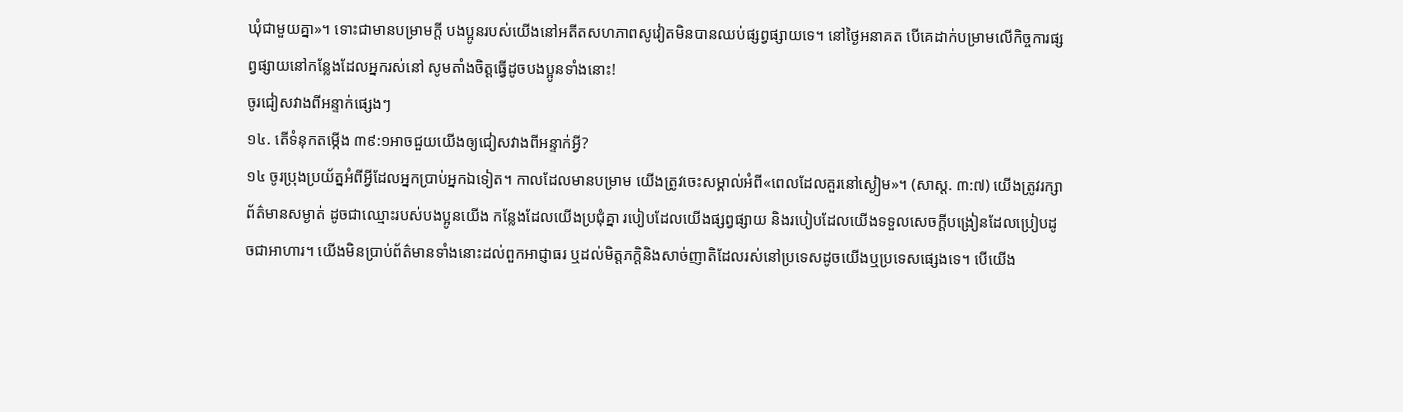ឃុំជាមួយគ្នា»។ ទោះជាមានបម្រាមក្ដី បងប្អូនរបស់យើងនៅអតីតសហភាពសូវៀតមិនបានឈប់ផ្សព្វផ្សាយទេ។ នៅថ្ងៃអនាគត បើគេដាក់បម្រាមលើកិច្ចការផ្សព្វផ្សាយនៅកន្លែងដែលអ្នករស់នៅ សូមតាំងចិត្តធ្វើដូចបងប្អូនទាំងនោះ!
ចូរជៀសវាងពីអន្ទាក់ផ្សេងៗ
១៤. តើទំនុកតម្កើង ៣៩:១អាចជួយយើងឲ្យជៀសវាងពីអន្ទាក់អ្វី?
១៤ ចូរប្រុងប្រយ័ត្នអំពីអ្វីដែលអ្នកប្រាប់អ្នកឯទៀត។ កាលដែលមានបម្រាម យើងត្រូវចេះសម្គាល់អំពី«ពេលដែលគួរនៅស្ងៀម»។ (សាស្ដ. ៣:៧) យើងត្រូវរក្សាព័ត៌មានសម្ងាត់ ដូចជាឈ្មោះរបស់បងប្អូនយើង កន្លែងដែលយើងប្រជុំគ្នា របៀបដែលយើងផ្សព្វផ្សាយ និងរបៀបដែលយើងទទួលសេចក្ដីបង្រៀនដែលប្រៀបដូចជាអាហារ។ យើងមិនប្រាប់ព័ត៌មានទាំងនោះដល់ពួកអាជ្ញាធរ ឬដល់មិត្តភក្ដិនិងសាច់ញាតិដែលរស់នៅប្រទេសដូចយើងឬប្រទេសផ្សេងទេ។ បើយើង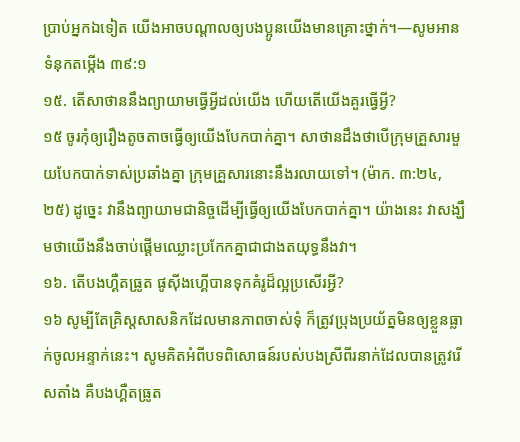ប្រាប់អ្នកឯទៀត យើងអាចបណ្ដាលឲ្យបងប្អូនយើងមានគ្រោះថ្នាក់។—សូមអាន ទំនុកតម្កើង ៣៩:១
១៥. តើសាថាននឹងព្យាយាមធ្វើអ្វីដល់យើង ហើយតើយើងគួរធ្វើអ្វី?
១៥ ចូរកុំឲ្យរឿងតូចតាចធ្វើឲ្យយើងបែកបាក់គ្នា។ សាថានដឹងថាបើក្រុមគ្រួសារមួយបែកបាក់ទាស់ប្រឆាំងគ្នា ក្រុមគ្រួសារនោះនឹងរលាយទៅ។ (ម៉ាក. ៣:២៤, ២៥) ដូច្នេះ វានឹងព្យាយាមជានិច្ចដើម្បីធ្វើឲ្យយើងបែកបាក់គ្នា។ យ៉ាងនេះ វាសង្ឃឹមថាយើងនឹងចាប់ផ្ដើមឈ្លោះប្រកែកគ្នាជាជាងតយុទ្ធនឹងវា។
១៦. តើបងហ្គឺតធ្រូត ផូស៊ីងហ្គើបានទុកគំរូដ៏ល្អប្រសើរអ្វី?
១៦ សូម្បីតែគ្រិស្តសាសនិកដែលមានភាពចាស់ទុំ ក៏ត្រូវប្រុងប្រយ័ត្នមិនឲ្យខ្លួនធ្លាក់ចូលអន្ទាក់នេះ។ សូមគិតអំពីបទពិសោធន៍របស់បងស្រីពីរនាក់ដែលបានត្រូវរើសតាំង គឺបងហ្គឺតធ្រូត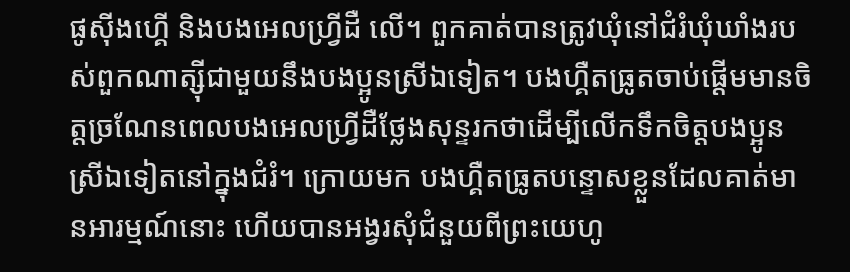ផូស៊ីងហ្គើ និងបងអេលហ្វ្រីដឺ លើ។ ពួកគាត់បានត្រូវឃុំនៅជំរំឃុំឃាំងរបស់ពួកណាត្ស៊ីជាមួយនឹងបងប្អូនស្រីឯទៀត។ បងហ្គឺតធ្រូតចាប់ផ្ដើមមានចិត្តច្រណែនពេលបងអេលហ្វ្រីដឺថ្លែងសុន្ទរកថាដើម្បីលើកទឹកចិត្តបងប្អូនស្រីឯទៀតនៅក្នុងជំរំ។ ក្រោយមក បងហ្គឺតធ្រូតបន្ទោសខ្លួនដែលគាត់មានអារម្មណ៍នោះ ហើយបានអង្វរសុំជំនួយពីព្រះយេហូ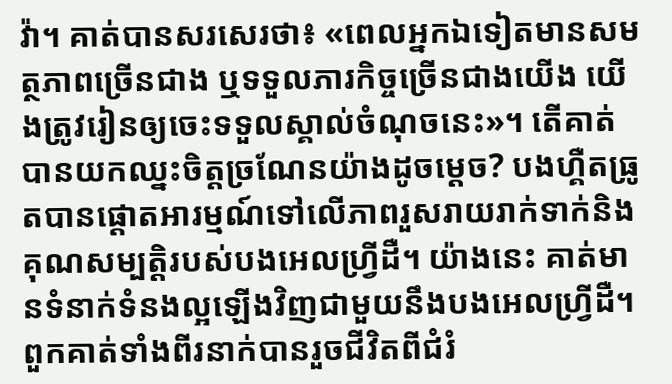វ៉ា។ គាត់បានសរសេរថា៖ «ពេលអ្នកឯទៀតមានសមត្ថភាពច្រើនជាង ឬទទួលភារកិច្ចច្រើនជាងយើង យើងត្រូវរៀនឲ្យចេះទទួលស្គាល់ចំណុចនេះ»។ តើគាត់បានយកឈ្នះចិត្តច្រណែនយ៉ាងដូចម្ដេច? បងហ្គឺតធ្រូតបានផ្ដោតអារម្មណ៍ទៅលើភាពរួសរាយរាក់ទាក់និងគុណសម្បត្ដិរបស់បងអេលហ្វ្រីដឺ។ យ៉ាងនេះ គាត់មានទំនាក់ទំនងល្អឡើងវិញជាមួយនឹងបងអេលហ្វ្រីដឺ។ ពួកគាត់ទាំងពីរនាក់បានរួចជីវិតពីជំរំ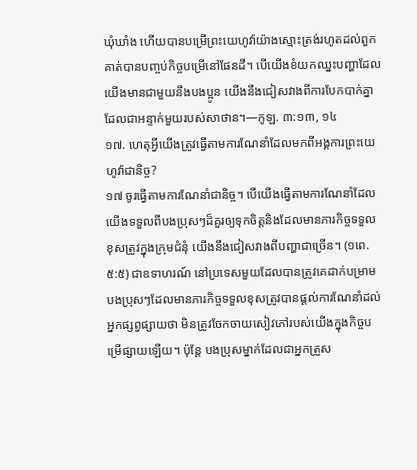ឃុំឃាំង ហើយបានបម្រើព្រះយេហូវ៉ាយ៉ាងស្មោះត្រង់រហូតដល់ពួកគាត់បានបញ្ចប់កិច្ចបម្រើនៅផែនដី។ បើយើងខំយកឈ្នះបញ្ហាដែលយើងមានជាមួយនឹងបងប្អូន យើងនឹងជៀសវាងពីការបែកបាក់គ្នាដែលជាអន្ទាក់មួយរបស់សាថាន។—កូឡ. ៣:១៣, ១៤
១៧. ហេតុអ្វីយើងត្រូវធ្វើតាមការណែនាំដែលមកពីអង្គការព្រះយេហូវ៉ាជានិច្ច?
១៧ ចូរធ្វើតាមការណែនាំជានិច្ច។ បើយើងធ្វើតាមការណែនាំដែលយើងទទួលពីបងប្រុសៗដ៏គួរឲ្យទុកចិត្តនិងដែលមានភារកិច្ចទទួលខុសត្រូវក្នុងក្រុមជំនុំ យើងនឹងជៀសវាងពីបញ្ហាជាច្រើន។ (១ពេ. ៥:៥) ជាឧទាហរណ៍ នៅប្រទេសមួយដែលបានត្រូវគេដាក់បម្រាម បងប្រុសៗដែលមានភារកិច្ចទទួលខុសត្រូវបានផ្ដល់ការណែនាំដល់អ្នកផ្សព្វផ្សាយថា មិនត្រូវចែកចាយសៀវភៅរបស់យើងក្នុងកិច្ចបម្រើផ្សាយឡើយ។ ប៉ុន្តែ បងប្រុសម្នាក់ដែលជាអ្នកត្រួស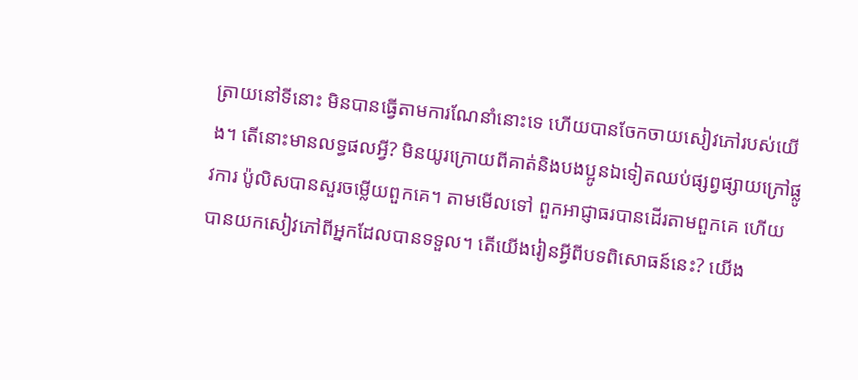ត្រាយនៅទីនោះ មិនបានធ្វើតាមការណែនាំនោះទេ ហើយបានចែកចាយសៀវភៅរបស់យើង។ តើនោះមានលទ្ធផលអ្វី? មិនយូរក្រោយពីគាត់និងបងប្អូនឯទៀតឈប់ផ្សព្វផ្សាយក្រៅផ្លូវការ ប៉ូលិសបានសួរចម្លើយពួកគេ។ តាមមើលទៅ ពួកអាជ្ញាធរបានដើរតាមពួកគេ ហើយបានយកសៀវភៅពីអ្នកដែលបានទទួល។ តើយើងរៀនអ្វីពីបទពិសោធន៍នេះ? យើង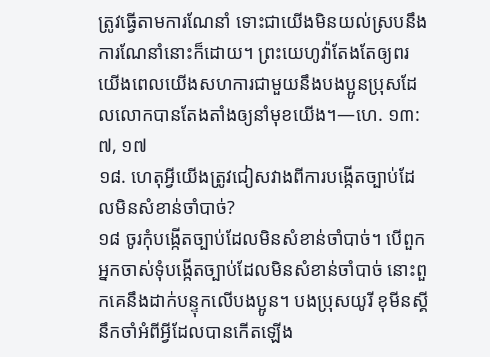ត្រូវធ្វើតាមការណែនាំ ទោះជាយើងមិនយល់ស្របនឹងការណែនាំនោះក៏ដោយ។ ព្រះយេហូវ៉ាតែងតែឲ្យពរយើងពេលយើងសហការជាមួយនឹងបងប្អូនប្រុសដែលលោកបានតែងតាំងឲ្យនាំមុខយើង។—ហេ. ១៣:៧, ១៧
១៨. ហេតុអ្វីយើងត្រូវជៀសវាងពីការបង្កើតច្បាប់ដែលមិនសំខាន់ចាំបាច់?
១៨ ចូរកុំបង្កើតច្បាប់ដែលមិនសំខាន់ចាំបាច់។ បើពួកអ្នកចាស់ទុំបង្កើតច្បាប់ដែលមិនសំខាន់ចាំបាច់ នោះពួកគេនឹងដាក់បន្ទុកលើបងប្អូន។ បងប្រុសយូរី ខុមីនស្គីនឹកចាំអំពីអ្វីដែលបានកើតឡើង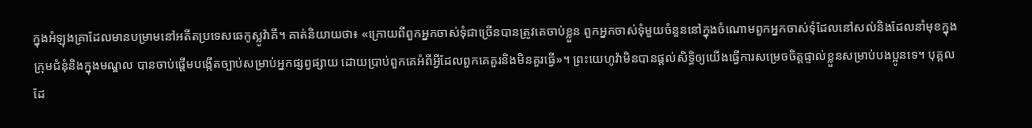ក្នុងអំឡុងគ្រាដែលមានបម្រាមនៅអតីតប្រទេសឆេកូស្លូវ៉ាគី។ គាត់និយាយថា៖ «ក្រោយពីពួកអ្នកចាស់ទុំជាច្រើនបានត្រូវគេចាប់ខ្លួន ពួកអ្នកចាស់ទុំមួយចំនួននៅក្នុងចំណោមពួកអ្នកចាស់ទុំដែលនៅសល់និងដែលនាំមុខក្នុងក្រុមជំនុំនិងក្នុងមណ្ឌល បានចាប់ផ្ដើមបង្កើតច្បាប់សម្រាប់អ្នកផ្សព្វផ្សាយ ដោយប្រាប់ពួកគេអំពីអ្វីដែលពួកគេគួរនិងមិនគួរធ្វើ»។ ព្រះយេហូវ៉ាមិនបានផ្ដល់សិទ្ធិឲ្យយើងធ្វើការសម្រេចចិត្តផ្ទាល់ខ្លួនសម្រាប់បងប្អូនទេ។ បុគ្គលដែ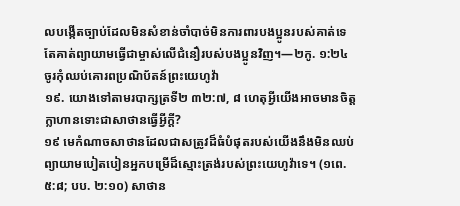លបង្កើតច្បាប់ដែលមិនសំខាន់ចាំបាច់មិនការពារបងប្អូនរបស់គាត់ទេ តែគាត់ព្យាយាមធ្វើជាម្ចាស់លើជំនឿរបស់បងប្អូនវិញ។—២កូ. ១:២៤
ចូរកុំឈប់គោរពប្រណិប័តន៍ព្រះយេហូវ៉ា
១៩. យោងទៅតាមរបាក្សត្រទី២ ៣២:៧, ៨ ហេតុអ្វីយើងអាចមានចិត្តក្លាហានទោះជាសាថានធ្វើអ្វីក្ដី?
១៩ មេកំណាចសាថានដែលជាសត្រូវដ៏ធំបំផុតរបស់យើងនឹងមិនឈប់ព្យាយាមបៀតបៀនអ្នកបម្រើដ៏ស្មោះត្រង់របស់ព្រះយេហូវ៉ាទេ។ (១ពេ. ៥:៨; បប. ២:១០) សាថាន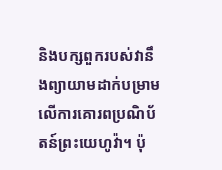និងបក្សពួករបស់វានឹងព្យាយាមដាក់បម្រាមលើការគោរពប្រណិប័តន៍ព្រះយេហូវ៉ា។ ប៉ុ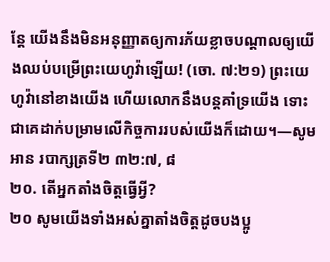ន្តែ យើងនឹងមិនអនុញ្ញាតឲ្យការភ័យខ្លាចបណ្ដាលឲ្យយើងឈប់បម្រើព្រះយេហូវ៉ាឡើយ! (ចោ. ៧:២១) ព្រះយេហូវ៉ានៅខាងយើង ហើយលោកនឹងបន្តគាំទ្រយើង ទោះជាគេដាក់បម្រាមលើកិច្ចការរបស់យើងក៏ដោយ។—សូមអាន របាក្សត្រទី២ ៣២:៧, ៨
២០. តើអ្នកតាំងចិត្តធ្វើអ្វី?
២០ សូមយើងទាំងអស់គ្នាតាំងចិត្តដូចបងប្អូ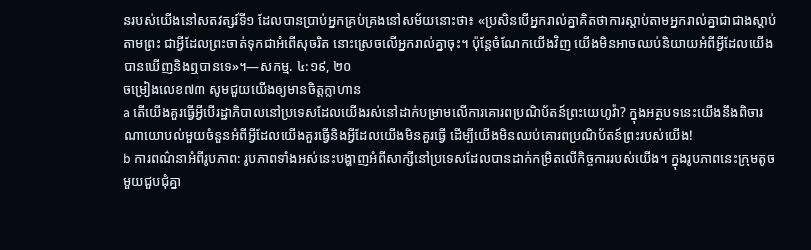នរបស់យើងនៅសតវត្សរ៍ទី១ ដែលបានប្រាប់អ្នកគ្រប់គ្រងនៅសម័យនោះថា៖ «ប្រសិនបើអ្នករាល់គ្នាគិតថាការស្ដាប់តាមអ្នករាល់គ្នាជាជាងស្ដាប់តាមព្រះ ជាអ្វីដែលព្រះចាត់ទុកជាអំពើសុចរិត នោះស្រេចលើអ្នករាល់គ្នាចុះ។ ប៉ុន្តែចំណែកយើងវិញ យើងមិនអាចឈប់និយាយអំពីអ្វីដែលយើងបានឃើញនិងឮបានទេ»។—សកម្ម. ៤:១៩, ២០
ចម្រៀងលេខ៧៣ សូមជួយយើងឲ្យមានចិត្តក្លាហាន
a តើយើងគួរធ្វើអ្វីបើរដ្ឋាភិបាលនៅប្រទេសដែលយើងរស់នៅដាក់បម្រាមលើការគោរពប្រណិប័តន៍ព្រះយេហូវ៉ា? ក្នុងអត្ថបទនេះយើងនឹងពិចារណាយោបល់មួយចំនួនអំពីអ្វីដែលយើងគួរធ្វើនិងអ្វីដែលយើងមិនគួរធ្វើ ដើម្បីយើងមិនឈប់គោរពប្រណិប័តន៍ព្រះរបស់យើង!
b ការពណ៌នាអំពីរូបភាព: រូបភាពទាំងអស់នេះបង្ហាញអំពីសាក្សីនៅប្រទេសដែលបានដាក់កម្រិតលើកិច្ចការរបស់យើង។ ក្នុងរូបភាពនេះក្រុមតូចមួយជួបជុំគ្នា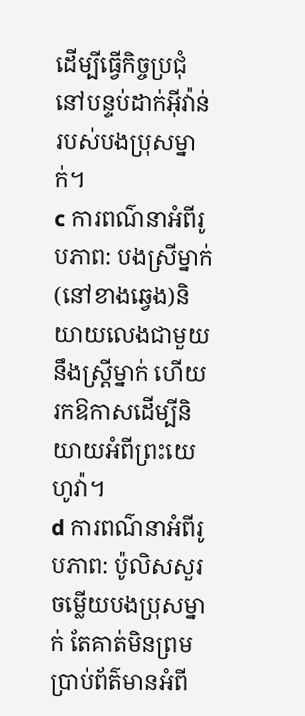ដើម្បីធ្វើកិច្ចប្រជុំនៅបន្ទប់ដាក់អ៊ីវ៉ាន់របស់បងប្រុសម្នាក់។
c ការពណ៌នាអំពីរូបភាព: បងស្រីម្នាក់(នៅខាងឆ្វេង)និយាយលេងជាមួយនឹងស្ត្រីម្នាក់ ហើយរកឱកាសដើម្បីនិយាយអំពីព្រះយេហូវ៉ា។
d ការពណ៌នាអំពីរូបភាព: ប៉ូលិសសួរចម្លើយបងប្រុសម្នាក់ តែគាត់មិនព្រមប្រាប់ព័ត៌មានអំពី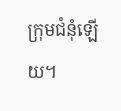ក្រុមជំនុំឡើយ។